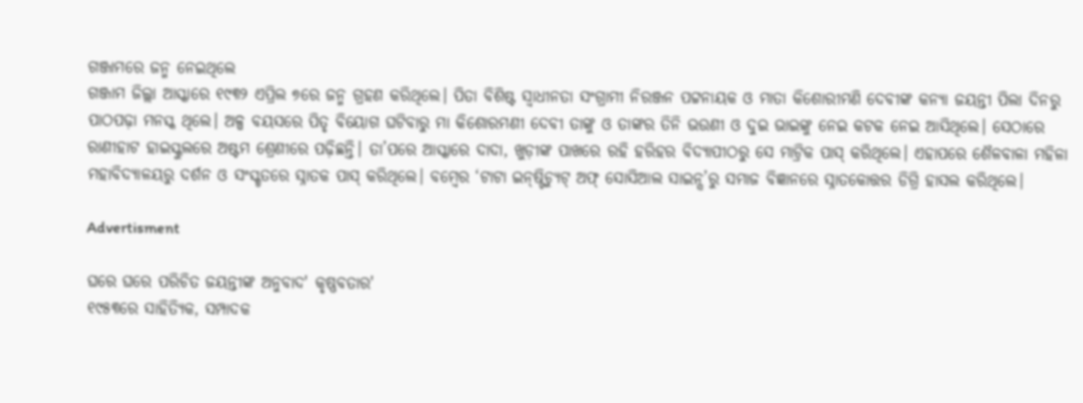ଗଞ୍ଜାମରେ ଜନ୍ମ ନେଇଥିଲେ
ଗଞ୍ଜାମ ଜିଲ୍ଲା ଆସ୍କାରେ ୧୯୩୨ ଏପ୍ରିଲ ୭ରେ ଜନ୍ମ ଗ୍ରହଣ କରିଥିଲେ। ପିତା ବିଶିଷ୍ଟ ସ୍ବାଧୀନତା ସଂଗ୍ରାମୀ ନିରଞ୍ଜନ ପଟ୍ଟନାୟକ ଓ ମାତା କିଶୋରୀମଣି ଦେବୀଙ୍କ କନ୍ୟା ଜୟନ୍ତୀ ପିଲା ଦିନରୁ ପାଠପଢ଼ା ମନସ୍କ ଥିଲେ। ଅଳ୍ପ ବୟସରେ ପିତୃ ବିୟୋଗ ଘଟିବାରୁ ମା କିଶୋରମଣୀ ଦେବୀ ତାଙ୍କୁ ଓ ତାଙ୍କର ତିନି ଭଉଣୀ ଓ ଦୁଇ ଭାଇଙ୍କୁ ନେଇ କଟକ ନେଇ ଆସିଥିଲେ। ସେଠାରେ ରାଣୀହାଟ ହାଇସ୍କୁଲରେ ଅଷ୍ଟମ ଶ୍ରେଣୀରେ ପଢ଼ିଛନ୍ତି। ତା’ପରେ ଆସ୍କାରେ ଦାଦା, ଖୁଡ଼ୀଙ୍କ ପାଖରେ ରହି ହରିହର ବିଦ୍ୟାପୀଠରୁ ସେ ମାଟ୍ରିକ ପାସ୍‌ କରିଥିଲେ। ଏହାପରେ ଶୈଳବାଳା ମହିଳା ମହାବିଦ୍ୟାଳୟରୁ ଦର୍ଶନ ଓ ସଂସ୍କୃତରେ ସ୍ନାତକ ପାସ୍‌ କରିଥିଲେ। ବମ୍ବେର ‘ଟାଟା ଇନ୍‌ଷ୍ଟିଚ୍ୟୁଟ୍‌ ଅଫ୍‌ ସୋସିଆଲ ସାଇନ୍ସ’ରୁ ସମାଜ ବିଜ୍ଞାନରେ ସ୍ନାତକୋତ୍ତର ଡିଗ୍ରି ହାସଲ କରିଥିଲେ।

Advertisment

ଘରେ ଘରେ ପରିଚିତ ଜୟନ୍ତୀଙ୍କ ଅନୁବାଦ' କୃଷ୍ଣବତାର'
୧୯୫୩ରେ ସାହିତ୍ୟିକ, ସମ୍ପାଦକ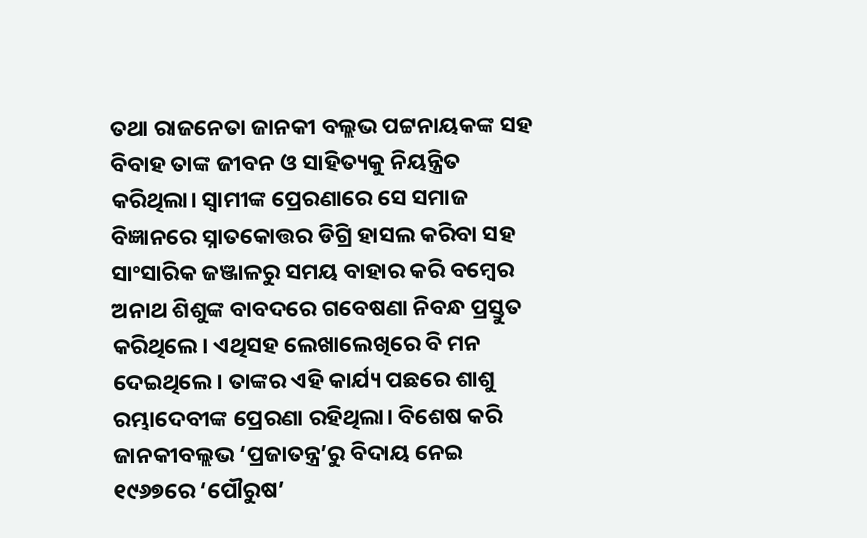ତଥା ରାଜନେତା ଜାନକୀ ବଲ୍ଲଭ ପଟ୍ଟନାୟକଙ୍କ ସହ ବିବାହ ତାଙ୍କ ଜୀବନ ଓ ସାହିତ୍ୟକୁ ନିୟନ୍ତ୍ରିତ କରିଥିଲା। ସ୍ବାମୀଙ୍କ ପ୍ରେରଣାରେ ସେ ସମାଜ ବିଜ୍ଞାନରେ ସ୍ନାତକୋତ୍ତର ଡିଗ୍ରି ହାସଲ କରିବା ସହ ସାଂସାରିକ ଜଞ୍ଜାଳରୁ ସମୟ ବାହାର କରି ବମ୍ବେର ଅନାଥ ଶିଶୁଙ୍କ ବାବଦରେ ଗବେଷଣା ନିବନ୍ଧ ପ୍ରସ୍ତୁତ କରିଥିଲେ। ଏଥିସହ ଲେଖାଲେଖିରେ ବି ମନ ଦେଇଥିଲେ। ତାଙ୍କର ଏହି କାର୍ଯ୍ୟ ପଛରେ ଶାଶୁ ରମ୍ଭାଦେବୀଙ୍କ ପ୍ରେରଣା ରହିଥିଲା। ବିଶେଷ କରି ଜାନକୀବଲ୍ଲଭ ‘ପ୍ରଜାତନ୍ତ୍ର’ରୁ ବିଦାୟ ନେଇ ୧୯୬୭ରେ ‘ପୌରୁଷ’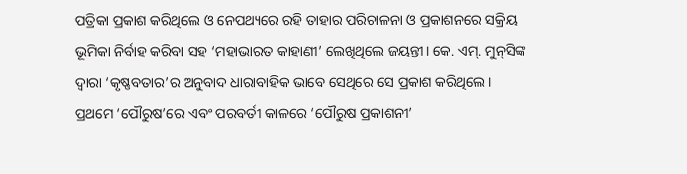ପତ୍ରିକା ପ୍ରକାଶ କରିଥିଲେ ଓ ନେପଥ୍ୟରେ ରହି ତାହାର ପରିଚାଳନା ଓ ପ୍ରକାଶନରେ ସକ୍ରିୟ ଭୂମିକା ନିର୍ବାହ କରିବା ସହ ‘ମହାଭାରତ କାହାଣୀ’ ଲେଖିଥିଲେ ଜୟନ୍ତୀ। କେ. ଏମ୍‌. ମୁନ୍‌ସିଙ୍କ ଦ୍ବାରା ‘କୃଷ୍ଣବତାର’ର ଅନୁବାଦ ଧାରାବାହିକ ଭାବେ ସେଥିରେ ସେ ପ୍ରକାଶ କରିଥିଲେ। ପ୍ରଥମେ ‘ପୌରୁଷ’ରେ ଏବଂ ପରବର୍ତୀ କାଳରେ ‘ପୌରୁଷ ପ୍ରକାଶନୀ’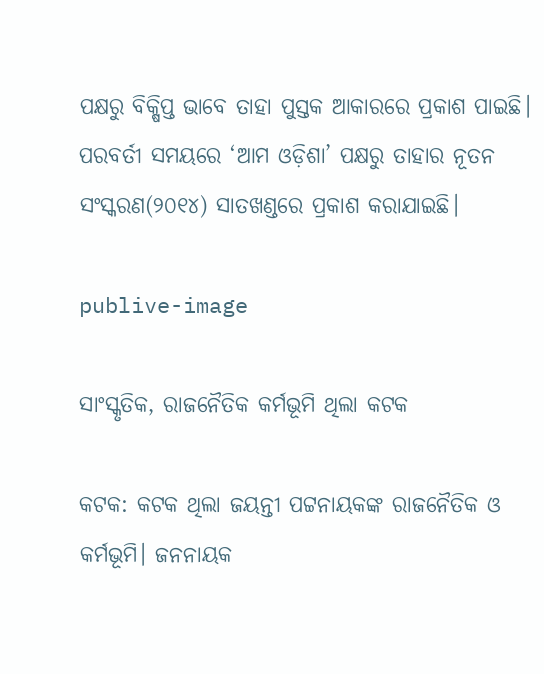ପକ୍ଷରୁ ବିକ୍ଷିପ୍ତ ଭାବେ ତାହା ପୁସ୍ତକ ଆକାରରେ ପ୍ରକାଶ ପାଇଛି। ପରବର୍ତୀ ସମୟରେ ‘ଆମ ଓଡ଼ିଶା’ ପକ୍ଷରୁ ତାହାର ନୂତନ ସଂସ୍କରଣ(୨୦୧୪) ସାତଖଣ୍ଡରେ ପ୍ରକାଶ କରାଯାଇଛି।

publive-image

ସାଂସ୍କୃତିକ, ରାଜନୈତିକ କର୍ମଭୂମି ଥିଲା କଟକ

କଟକ: କଟକ ଥିଲା ଜୟନ୍ତୀ ପଟ୍ଟନାୟକଙ୍କ ରାଜନୈତିକ ଓ କର୍ମଭୂମି। ଜନନାୟକ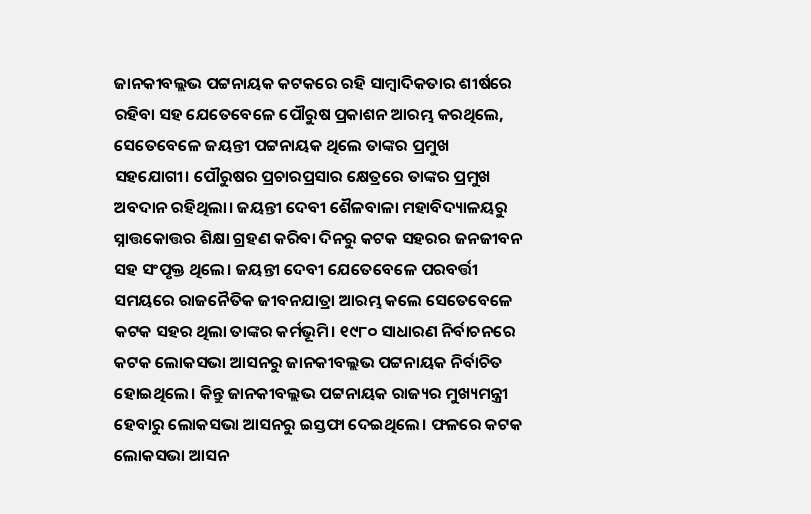ଜାନକୀବଲ୍ଲଭ ପଟ୍ଟନାୟକ କଟକରେ ରହି ସାମ୍ବାଦିକତାର ଶୀର୍ଷରେ ରହିବା ସହ ଯେତେବେଳେ ପୌରୁଷ ପ୍ରକାଶନ ଆରମ୍ଭ କରଥିଲେ, ସେତେବେଳେ ଜୟନ୍ତୀ ପଟ୍ଟନାୟକ ଥିଲେ ତାଙ୍କର ପ୍ରମୁଖ ସହଯୋଗୀ। ପୌରୁଷର ପ୍ରଚାରପ୍ରସାର କ୍ଷେତ୍ରରେ ତାଙ୍କର ପ୍ରମୁଖ ଅବଦାନ ରହିଥିଲା। ଜୟନ୍ତୀ ଦେବୀ ଶୈଳବାଳା ମହାବିଦ୍ୟାଳୟରୁ ସ୍ନାତ୍ତକୋତ୍ତର ଶିକ୍ଷା ଗ୍ରହଣ କରିବା ଦିନରୁ କଟକ ସହରର ଜନଜୀବନ ସହ ସଂପୃକ୍ତ ଥିଲେ। ଜୟନ୍ତୀ ଦେବୀ ଯେତେବେଳେ ପରବର୍ତ୍ତୀ ସମୟରେ ରାଜନୈତିକ ଜୀବନଯାତ୍ରା ଆରମ୍ଭ କଲେ ସେତେବେଳେ କଟକ ସହର ଥିଲା ତାଙ୍କର କର୍ମଭୂମି। ୧୯୮୦ ସାଧାରଣ ନିର୍ବାଚନରେ କଟକ ଲୋକସଭା ଆସନରୁ ଜାନକୀବଲ୍ଲଭ ପଟ୍ଟନାୟକ ନିର୍ବାଚିତ ହୋଇଥିଲେ। କିନ୍ତୁ ଜାନକୀବଲ୍ଲଭ ପଟ୍ଟନାୟକ ରାଜ୍ୟର ମୁଖ୍ୟମନ୍ତ୍ରୀ ହେବାରୁ ଲୋକସଭା ଆସନରୁ ଇସ୍ତଫା ଦେଇଥିଲେ। ଫଳରେ କଟକ ଲୋକସଭା ଆସନ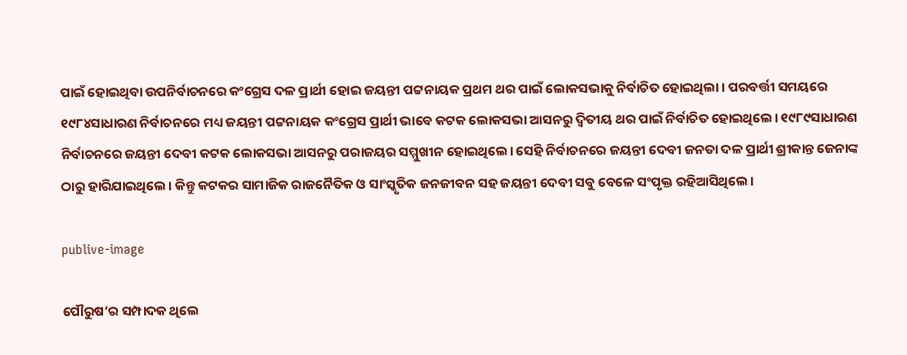ପାଇଁ ହୋଇଥିବା ଉପନିର୍ବାଚନରେ କଂଗ୍ରେସ ଦଳ ପ୍ରାର୍ଥୀ ହୋଇ ଜୟନ୍ତୀ ପଟ୍ଟନାୟକ ପ୍ରଥମ ଥର ପାଇଁ ଲୋକସଭାକୁ ନିର୍ବାଚିତ ହୋଇଥିଲା। ପରବର୍ତ୍ତୀ ସମୟରେ ୧୯୮୪ସାଧାରଣ ନିର୍ବାଚନରେ ମଧ୍ୟ ଜୟନ୍ତୀ ପଟ୍ଟନାୟକ କଂଗ୍ରେସ ପ୍ରାର୍ଥୀ ଭାବେ କଟକ ଲୋକସଭା ଆସନରୁ ଦ୍ବିତୀୟ ଥର ପାଇଁ ନିର୍ବାଚିତ ହୋଇଥିଲେ। ୧୯୮୯ସାଧାରଣ ନିର୍ବାଚନରେ ଜୟନ୍ତୀ ଦେବୀ କଟକ ଲୋକସଭା ଆସନରୁ ପରାଜୟର ସମ୍ମୁଖୀନ ହୋଇଥିଲେ। ସେହି ନିର୍ବାଚନରେ ଜୟନ୍ତୀ ଦେବୀ ଜନତା ଦଳ ପ୍ରାର୍ଥୀ ଶ୍ରୀକାନ୍ତ ଜେନାଙ୍କ ଠାରୁ ହାରିଯାଇଥିଲେ। କିନ୍ତୁ କଟକର ସାମାଜିକ ରାଜନୈତିକ ଓ ସାଂସ୍କୃତିକ ଜନଜୀବନ ସହ ଜୟନ୍ତୀ ଦେବୀ ସବୁ ବେଳେ ସଂପୃକ୍ତ ରହିଆସିଥିଲେ।

publive-image

ପୌରୁଷ’ର ସମ୍ପାଦକ‌ ଥିଲେ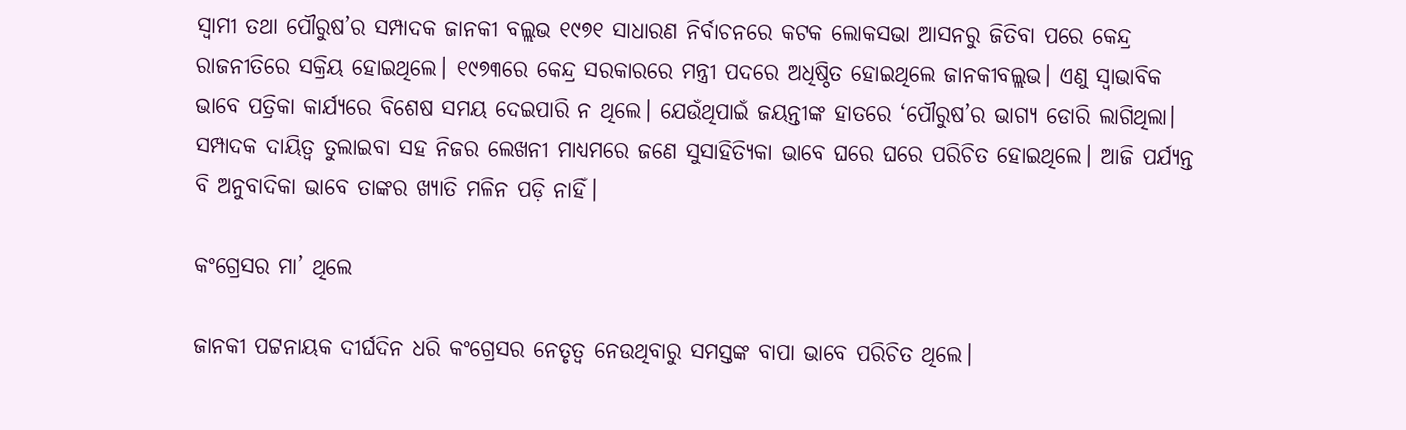ସ୍ବାମୀ ତଥା ପୌରୁଷ’ର ସମ୍ପାଦକ ଜାନକୀ ବଲ୍ଲଭ ୧୯୭୧ ସାଧାରଣ ନିର୍ବାଚନରେ କଟକ ଲୋକ‌ସଭା ଆସନରୁ ଜିତିବା ପରେ କେନ୍ଦ୍ର ରାଜନୀତିରେ ସକ୍ରିୟ ହୋଇଥିଲେ। ୧୯୭୩ରେ କେନ୍ଦ୍ର ସରକାରରେ ମନ୍ତ୍ରୀ ପଦରେ ଅଧିଷ୍ଠିତ ହୋଇଥିଲେ ଜାନକୀବଲ୍ଲଭ। ଏଣୁ ସ୍ବାଭାବିକ ଭାବେ ପତ୍ରିକା କାର୍ଯ୍ୟରେ ବିଶେଷ ସମୟ ଦେଇପାରି ନ ଥିଲେ। ଯେଉଁଥିପାଇଁ ଜୟନ୍ତୀଙ୍କ ହାତରେ ‘ପୌରୁଷ’ର ଭାଗ୍ୟ ଡୋରି ଲାଗିଥିଲା। ସମ୍ପାଦକ ଦାୟିତ୍ବ ତୁଲାଇବା ସହ ନିଜର ଲେଖନୀ ମାଧ୍ୟମରେ ଜଣେ ସୁସାହିତ୍ୟିକା ଭାବେ ଘରେ ଘରେ ପରିଚିତ ହୋଇଥିଲେ। ଆଜି ପର୍ଯ୍ୟନ୍ତ ବି ଅନୁବାଦିକା ଭାବେ ତାଙ୍କର ଖ୍ୟାତି ମଳିନ ପଡ଼ି ନାହିଁ।

କଂଗ୍ରେସର ମା’ ଥିଲେ

ଜାନକୀ ପଟ୍ଟନାୟକ ଦୀର୍ଘଦିନ ଧରି କଂଗ୍ରେସର ନେତୃତ୍ବ ନେଉଥିବାରୁ ସମସ୍ତଙ୍କ ବାପା ଭାବେ ପରିଚିତ ଥିଲେ।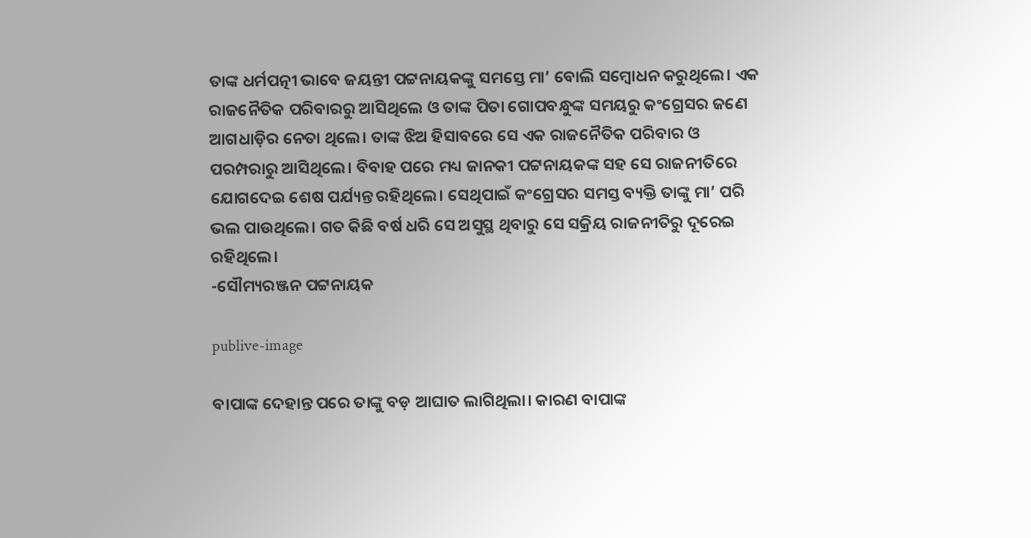ତାଙ୍କ ଧର୍ମପତ୍ନୀ ଭାବେ ଜୟନ୍ତୀ ପଟ୍ଟନାୟକଙ୍କୁ ସମସ୍ତେ ମା’ ବୋଲି ସମ୍ବୋଧନ କରୁଥିଲେ। ଏକ ରାଜନୈତିକ ପରିବାରରୁ ଆସିଥିଲେ ଓ ତାଙ୍କ ପିତା ଗୋପବନ୍ଧୁଙ୍କ ସମୟରୁ କଂଗ୍ରେସର ଜଣେ ଆଗଧାଡ଼ିର ନେତା ଥିଲେ। ତାଙ୍କ ଝିଅ ହିସାବରେ ସେ ଏକ ରାଜନୈତିକ ପରିବାର ଓ ପରମ୍ପରାରୁ ଆସିଥିଲେ। ବିବାହ ପରେ ମଧ୍ୟ ଜାନକୀ ପଟ୍ଟନାୟକଙ୍କ ସହ ସେ ରାଜନୀତିରେ ଯୋଗଦେଇ ଶେଷ ପର୍ଯ୍ୟନ୍ତ ରହିଥିଲେ। ସେଥିପାଇଁ କଂଗ୍ରେସର ସମସ୍ତ ବ୍ୟକ୍ତି ତାଙ୍କୁ ମା’ ପରି ଭଲ ପାଉଥିଲେ। ଗତ କିଛି ବର୍ଷ ଧରି ସେ ଅସୁସ୍ଥ ଥିବାରୁ ସେ ସକ୍ରିୟ ରାଜନୀତିରୁ ଦୂରେଇ ରହିଥିଲେ।
-ସୌମ୍ୟରଞ୍ଜନ ପଟ୍ଟନାୟକ

publive-image

ବାପାଙ୍କ ଦେହାନ୍ତ ପରେ ତାଙ୍କୁ ବଡ଼ ଆଘାତ ଲାଗିଥିଲା। କାରଣ ବାପାଙ୍କ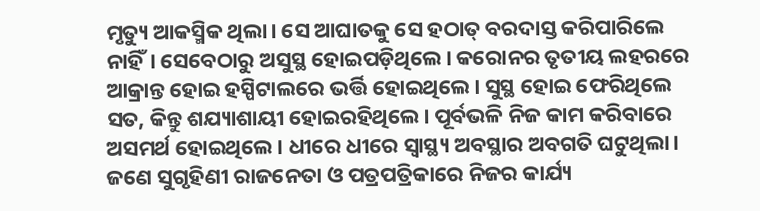ମୃତ୍ୟୁ ଆକସ୍ମିକ ଥିଲା। ସେ ଆଘାତକୁ ସେ ହଠାତ୍‌ ବରଦାସ୍ତ କରିପାରିଲେ ନାହିଁ। ସେବେଠାରୁ ଅସୁସ୍ଥ ହୋଇପଡ଼ିଥିଲେ। କରୋନର ତୃତୀୟ ଲହରରେ ଆକ୍ରାନ୍ତ ହୋଇ ହସ୍ପିଟାଲରେ ଭର୍ତ୍ତି ହୋଇଥିଲେ। ସୁସ୍ଥ ହୋଇ ଫେରିଥିଲେ ସତ, କିନ୍ତୁ ଶଯ୍ୟାଶାୟୀ ହୋଇରହିଥିଲେ। ପୂର୍ବଭଳି ନିଜ କାମ କରିବାରେ ଅସମର୍ଥ ହୋଇଥିଲେ। ଧୀରେ ଧୀରେ ସ୍ବାସ୍ଥ୍ୟ ଅବସ୍ଥାର ଅବଗତି ଘଟୁଥିଲା। ଜଣେ ସୁଗୃହିଣୀ ରାଜନେତା ଓ ପତ୍ରପତ୍ରିକାରେ ନିଜର କାର୍ଯ୍ୟ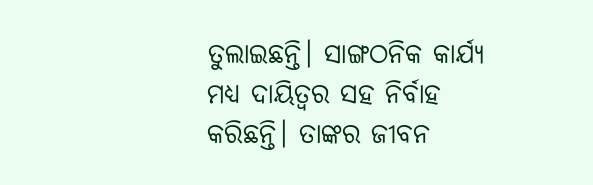ତୁଲାଇଛନ୍ତି। ସାଙ୍ଗଠନିକ କାର୍ଯ୍ୟ ମଧ୍ୟ ଦାୟିତ୍ବର ସହ ନିର୍ବାହ କରିଛନ୍ତି। ତାଙ୍କର ଜୀବନ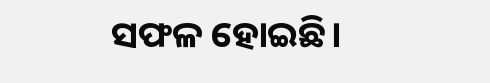ସଫଳ ହୋଇଛି।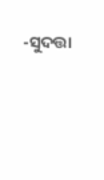-ସୁଦତ୍ତା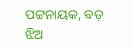ପଟ୍ଟନାୟକ, ବଡ଼ ଝିଅ